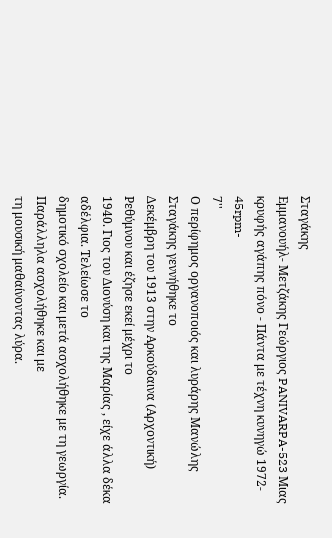Σταγάκης
Εμμανουήλ- Μετζάκης Γεώργιος PANIVARPA-523 Μιας κρυφής αγάπης πόνο - Πάντα με τέχνη κυνηγώ 1972- 45rpm-
7''
Ο περίφημος οργανοποιός και λυράρης Μανώλης Σταγάκης γεννήθηκε το
Δεκέμβρη του 1913 στην Αρκούδαινα (Αρχοντική) Ρεθύμνου και έζησε εκεί μέχρι το
1940. Γιος του Διονύση και της Μαρίας , είχε άλλα δέκα αδέλφια. Τελείωσε το
δημοτικό σχολείο και μετά ασχολήθηκε με τη γεωργία. Παράλληλα ασχολήθηκε και με
τη μουσική μαθαίνοντας λύρα.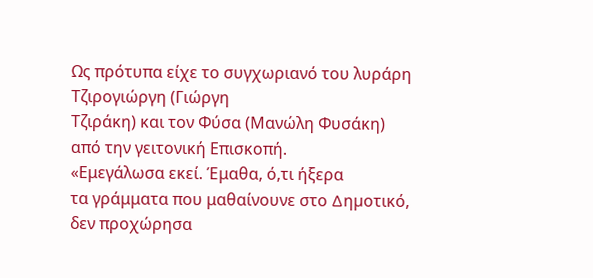Ως πρότυπα είχε το συγχωριανό του λυράρη Τζιρογιώργη (Γιώργη
Τζιράκη) και τον Φύσα (Μανώλη Φυσάκη) από την γειτονική Επισκοπή.
«Εμεγάλωσα εκεί. Έμαθα, ό,τι ήξερα
τα γράμματα που μαθαίνουνε στο ∆ηµοτικό, δεν προχώρησα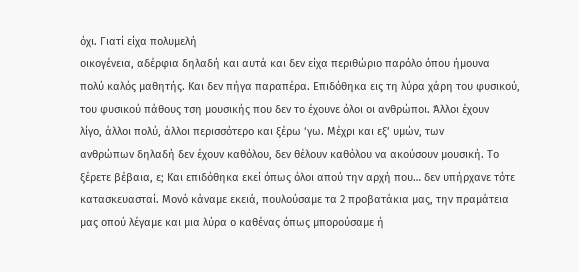όχι. Γιατί είχα πολυμελή
οικογένεια, αδέρφια δηλαδή και αυτά και δεν είχα περιθώριο παρόλο όπου ήμουνα
πολύ καλός μαθητής. Και δεν πήγα παραπέρα. Επιδόθηκα εις τη λύρα χάρη του φυσικού,
του φυσικού πάθους τση μουσικής που δεν το έχουνε όλοι οι ανθρώποι. Άλλοι έχουν
λίγο, άλλοι πολύ, άλλοι περισσότερο και ξέρω ‘γω. Μέχρι και εξ’ υµών, των
ανθρώπων δηλαδή δεν έχουν καθόλου, δεν θέλουν καθόλου να ακούσουν µουσική. Το
ξέρετε βέβαια, ε; Και επιδόθηκα εκεί όπως όλοι απού την αρχή που… δεν υπήρχανε τότε
κατασκευασταί. Μονό κάναµε εκειά, πουλούσαµε τα 2 προβατάκια µας, την πραµάτεια
µας οπού λέγαµε και µια λύρα ο καθένας όπως µπορούσαµε ή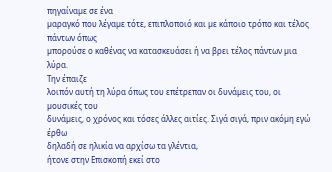πηγαίναµε σε ένα
µαραγκό που λέγαµε τότε, επιπλοποιό και µε κάποιο τρόπο και τέλος πάντων όπως
µπορούσε ο καθένας να κατασκευάσει ή να βρει τέλος πάντων µια λύρα.
Την έπαιζε
λοιπόν αυτή τη λύρα όπως του επέτρεπαν οι δυνάµεις του, οι µουσικές του
δυνάµεις, ο χρόνος και τόσες άλλες αιτίες. Σιγά σιγά, πριν ακόµη εγώ έρθω
δηλαδή σε ηλικία να αρχίσω τα γλέντια,
ήτονε στην Επισκοπή εκεί στο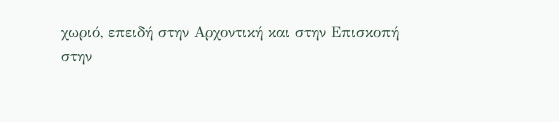χωριό, επειδή στην Αρχοντική και στην Επισκοπή
στην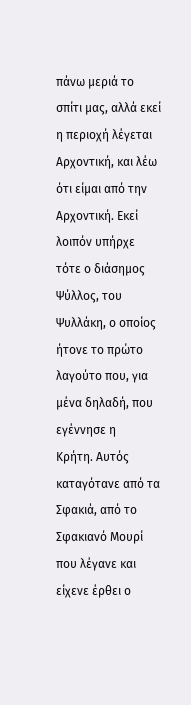πάνω µεριά το σπίτι µας, αλλά εκεί η περιοχή λέγεται Αρχοντική, και λέω
ότι είµαι από την Αρχοντική. Εκεί λοιπόν υπήρχε τότε ο διάσηµος Ψύλλος, του
Ψυλλάκη, ο οποίος ήτονε το πρώτο λαγούτο που, για µένα δηλαδή, που εγέννησε η
Κρήτη. Αυτός καταγότανε από τα Σφακιά, από το Σφακιανό Μουρί που λέγανε και
είχενε έρθει ο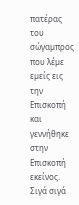πατέρας του σώγαµπρος που λέµε εµείς εις την Επισκοπή και
γεννήθηκε στην Επισκοπή εκείνος. Σιγά σιγά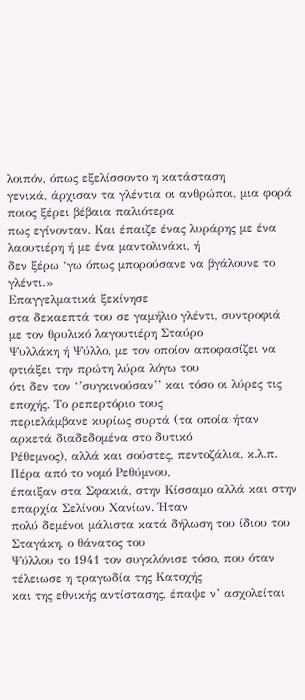λοιπόν, όπως εξελίσσοντο η κατάσταση
γενικά, άρχισαν τα γλέντια οι ανθρώποι, µια φορά ποιος ξέρει βέβαια παλιότερα
πως εγίνονταν. Και έπαιζε ένας λυράρης µε ένα λαουτιέρη ή µε ένα µαντολινάκι, ή
δεν ξέρω ‘γω όπως µπορούσανε να βγάλουνε το γλέντι.»
Επαγγελματικά ξεκίνησε
στα δεκαεπτά του σε γαμήλιο γλέντι, συντροφιά με τον θρυλικό λαγουτιέρη Σταύρο
Ψυλλάκη ή Ψύλλο, με τον οποίον αποφασίζει να φτιάξει την πρώτη λύρα λόγω του
ότι δεν τον ‘’συγκινούσαν’’ και τόσο οι λύρες τις εποχής. Το ρεπερτόριο τους
περιελάμβανε κυρίως συρτά (τα οποία ήταν αρκετά διαδεδομένα στο δυτικό
Ρέθεμνος), αλλά και σούστες, πεντοζάλια, κ.λ.π. Πέρα από το νομό Ρεθύμνου,
έπαιξαν στα Σφακιά, στην Κίσσαμο αλλά και στην επαρχία Σελίνου Χανίων. Ήταν
πολύ δεμένοι μάλιστα κατά δήλωση του ίδιου του Σταγάκη, ο θάνατος του
Ψύλλου το 1941 τον συγκλόνισε τόσο, που όταν τέλειωσε η τραγωδία της Κατοχής
και της εθνικής αντίστασης, έπαψε ν’ ασχολείται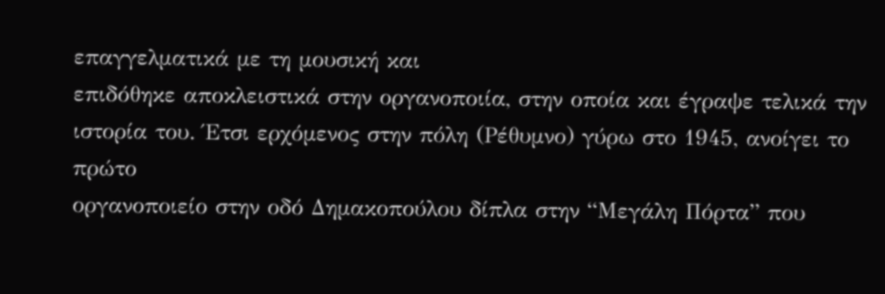επαγγελματικά με τη μουσική και
επιδόθηκε αποκλειστικά στην οργανοποιία, στην οποία και έγραψε τελικά την
ιστορία του. Έτσι ερχόμενος στην πόλη (Ρέθυμνο) γύρω στο 1945, ανοίγει το πρώτο
οργανοποιείο στην οδό Δημακοπούλου δίπλα στην “Μεγάλη Πόρτα” που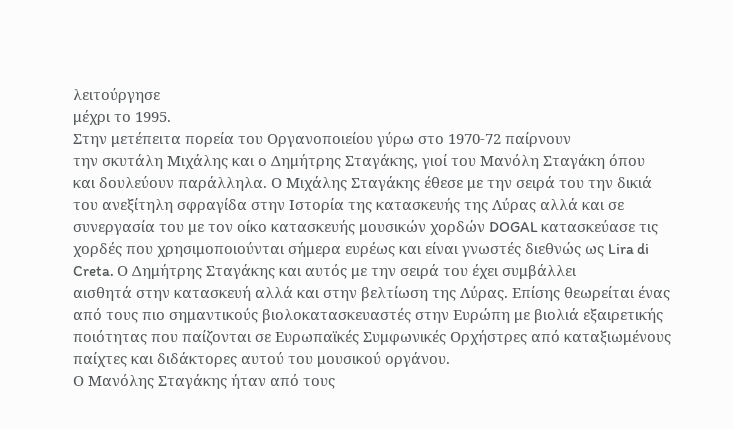λειτούργησε
μέχρι το 1995.
Στην μετέπειτα πορεία του Οργανοποιείου γύρω στο 1970-72 παίρνουν
την σκυτάλη Μιχάλης και ο Δημήτρης Σταγάκης, γιοί του Μανόλη Σταγάκη όπου
και δουλεύουν παράλληλα. Ο Μιχάλης Σταγάκης έθεσε με την σειρά του την δικιά
του ανεξίτηλη σφραγίδα στην Ιστορία της κατασκευής της Λύρας αλλά και σε
συνεργασία του με τον οίκο κατασκευής μουσικών χορδών DOGAL κατασκεύασε τις
χορδές που χρησιμοποιούνται σήμερα ευρέως και είναι γνωστές διεθνώς ως Lira di
Creta. Ο Δημήτρης Σταγάκης και αυτός με την σειρά του έχει συμβάλλει
αισθητά στην κατασκευή αλλά και στην βελτίωση της Λύρας. Επίσης θεωρείται ένας
από τους πιο σημαντικούς βιολοκατασκευαστές στην Ευρώπη με βιολιά εξαιρετικής
ποιότητας που παίζονται σε Ευρωπαϊκές Συμφωνικές Ορχήστρες από καταξιωμένους
παίχτες και διδάκτορες αυτού του μουσικού οργάνου.
Ο Μανόλης Σταγάκης ήταν από τους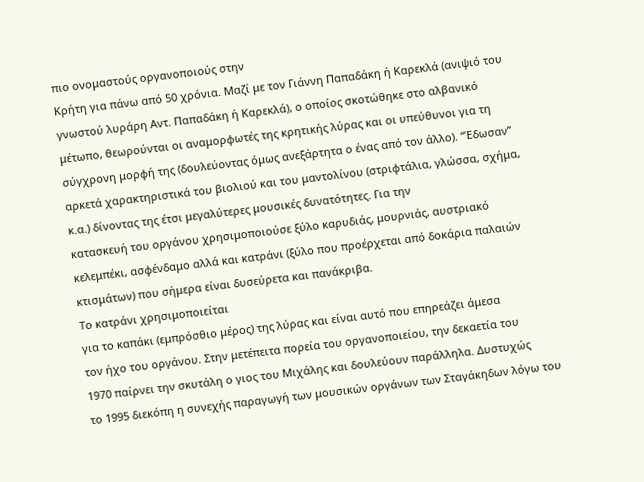πιο ονομαστούς οργανοποιούς στην
Κρήτη για πάνω από 50 χρόνια. Μαζί με τον Γιάννη Παπαδάκη ή Καρεκλά (ανιψιό του
γνωστού λυράρη Αντ. Παπαδάκη ή Καρεκλά), ο οποίος σκοτώθηκε στο αλβανικό
μέτωπο, θεωρούνται οι αναμορφωτές της κρητικής λύρας και οι υπεύθυνοι για τη
σύγχρονη μορφή της (δουλεύοντας όμως ανεξάρτητα ο ένας από τον άλλο). “Έδωσαν”
αρκετά χαρακτηριστικά του βιολιού και του μαντολίνου (στριφτάλια, γλώσσα, σχήμα,
κ.α.) δίνοντας της έτσι μεγαλύτερες μουσικές δυνατότητες. Για την
κατασκευή του οργάνου χρησιμοποιούσε ξύλο καρυδιάς, μουρνιάς, αυστριακό
κελεμπέκι, ασφένδαμο αλλά και κατράνι (ξύλο που προέρχεται από δοκάρια παλαιών
κτισμάτων) που σήμερα είναι δυσεύρετα και πανάκριβα.
Το κατράνι χρησιμοποιείται
για το καπάκι (εμπρόσθιο μέρος) της λύρας και είναι αυτό που επηρεάζει άμεσα
τον ήχο του οργάνου. Στην μετέπειτα πορεία του οργανοποιείου, την δεκαετία του
1970 παίρνει την σκυτάλη ο γιος του Μιχάλης και δουλεύουν παράλληλα. Δυστυχώς
το 1995 διεκόπη η συνεχής παραγωγή των μουσικών οργάνων των Σταγάκηδων λόγω του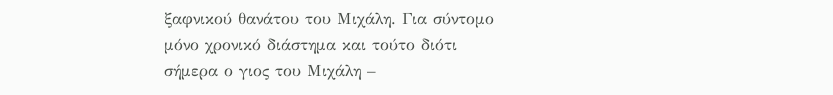ξαφνικού θανάτου του Μιχάλη. Για σύντομο μόνο χρονικό διάστημα και τούτο διότι
σήμερα ο γιος του Μιχάλη –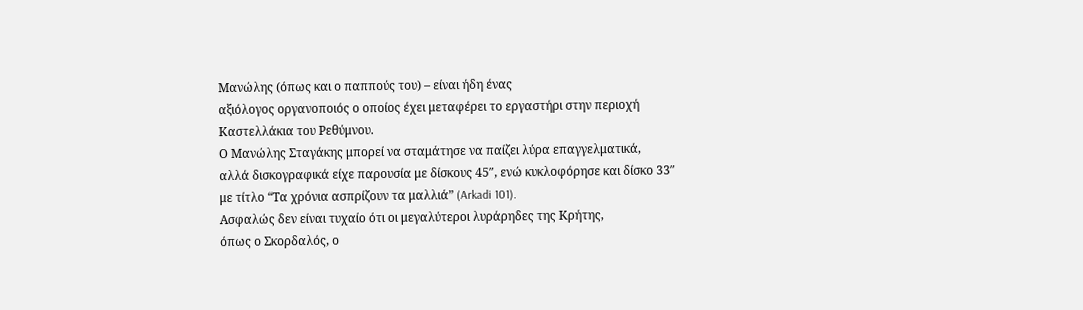Μανώλης (όπως και ο παππούς του) – είναι ήδη ένας
αξιόλογος οργανοποιός ο οποίος έχει μεταφέρει το εργαστήρι στην περιοχή
Καστελλάκια του Ρεθύμνου.
Ο Μανώλης Σταγάκης μπορεί να σταμάτησε να παίζει λύρα επαγγελματικά,
αλλά δισκογραφικά είχε παρουσία με δίσκους 45″, ενώ κυκλοφόρησε και δίσκο 33″
με τίτλο “Τα χρόνια ασπρίζουν τα μαλλιά” (Arkadi 101).
Ασφαλώς δεν είναι τυχαίο ότι οι μεγαλύτεροι λυράρηδες της Κρήτης,
όπως ο Σκορδαλός, ο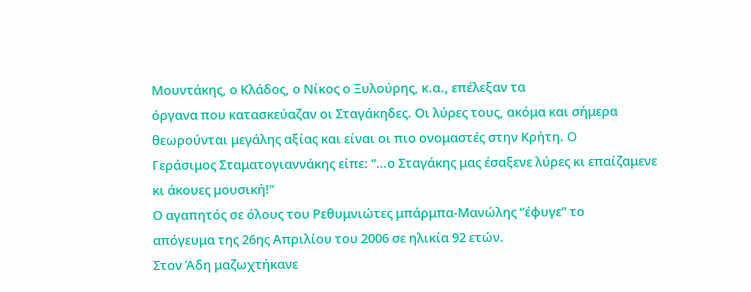Μουντάκης, ο Κλάδος, ο Νίκος ο Ξυλούρης, κ.α., επέλεξαν τα
όργανα που κατασκεύαζαν οι Σταγάκηδες. Οι λύρες τους, ακόμα και σήμερα
θεωρούνται μεγάλης αξίας και είναι οι πιο ονομαστές στην Κρήτη. O
Γεράσιμος Σταματογιαννάκης είπε: “…ο Σταγάκης μας έσαξενε λύρες κι επαίζαμενε
κι άκουες μουσική!”
Ο αγαπητός σε όλους του Ρεθυμνιώτες μπάρμπα-Μανώλης “έφυγε” το
απόγευμα της 26ης Απριλίου του 2006 σε ηλικία 92 ετών.
Στον Άδη μαζωχτήκανε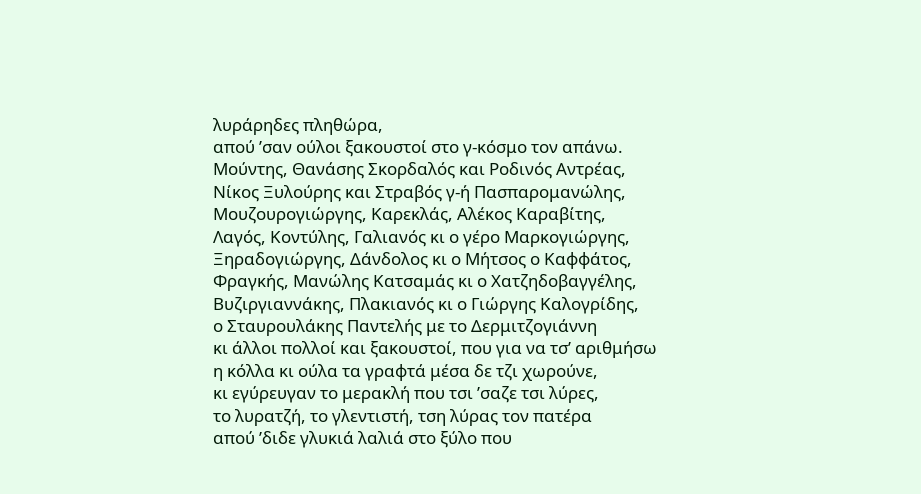λυράρηδες πληθώρα,
απού ’σαν ούλοι ξακουστοί στο γ-κόσμο τον απάνω.
Μούντης, Θανάσης Σκορδαλός και Ροδινός Αντρέας,
Νίκος Ξυλούρης και Στραβός γ-ή Πασπαρομανώλης,
Μουζουρογιώργης, Καρεκλάς, Αλέκος Καραβίτης,
Λαγός, Κοντύλης, Γαλιανός κι ο γέρο Μαρκογιώργης,
Ξηραδογιώργης, Δάνδολος κι ο Μήτσος ο Καφφάτος,
Φραγκής, Μανώλης Κατσαμάς κι ο Χατζηδοβαγγέλης,
Βυζιργιαννάκης, Πλακιανός κι ο Γιώργης Καλογρίδης,
ο Σταυρουλάκης Παντελής με το Δερμιτζογιάννη
κι άλλοι πολλοί και ξακουστοί, που για να τσ’ αριθμήσω
η κόλλα κι ούλα τα γραφτά μέσα δε τζι χωρούνε,
κι εγύρευγαν το μερακλή που τσι ’σαζε τσι λύρες,
το λυρατζή, το γλεντιστή, τση λύρας τον πατέρα
απού ’διδε γλυκιά λαλιά στο ξύλο που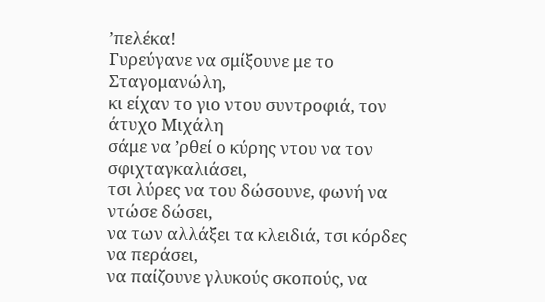’πελέκα!
Γυρεύγανε να σμίξουνε με το Σταγομανώλη,
κι είχαν το γιο ντου συντροφιά, τον άτυχο Μιχάλη
σάμε να ’ρθεί ο κύρης ντου να τον σφιχταγκαλιάσει,
τσι λύρες να του δώσουνε, φωνή να ντώσε δώσει,
να των αλλάξει τα κλειδιά, τσι κόρδες να περάσει,
να παίζουνε γλυκούς σκοπούς, να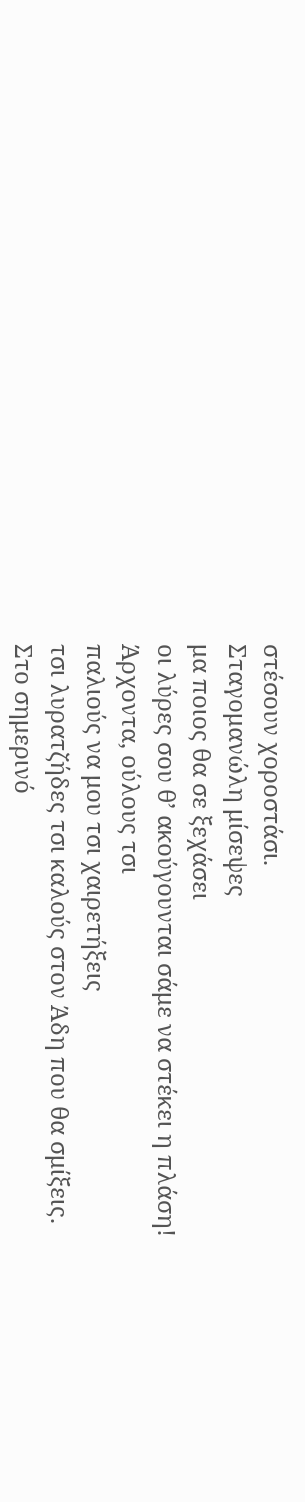στέσουν χοροστάσι.
Σταγομανώλη μίσεψες
μα ποιος θα σε ξεχάσει
οι λύρες σου θ’ ακούγουνται σάμε να στέκει η πλάση!
Άρχοντα, ούλους τσι
παλιούς να μου τσι χαιρετήξεις
τσι λυρατζήδες τσι καλούς στον Άδη που θα σμίξεις.
Στο σημερινό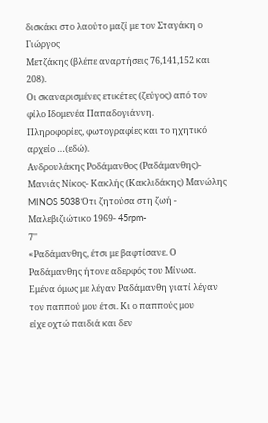δισκάκι στο λαούτο μαζί με τον Σταγάκη ο Γιώργος
Μετζάκης (βλέπε αναρτήσεις 76,141,152 και 208).
Οι σκαναρισμένες ετικέτες (ζεύγος) από τον φίλο Ιδομενέα Παπαδογιάννη.
Πληροφορίες, φωτογραφίες και το ηχητικό αρχείο …(εδώ).
Ανδρουλάκης Ροδάμανθος (Ραδάμανθης)-
Μανιάς Νίκος- Κακλής (Κακλιδάκης) Μανώλης MINOS 5038 Ότι ζητούσα στη ζωή - Μαλεβιζιώτικο 1969- 45rpm-
7''
«Ραδάμανθης, έτσι με βαφτίσανε. Ο Ραδάμανθης ήτονε αδερφός του Μίνωα.
Εμένα όμως με λέγαν Ραδάμανθη γιατί λέγαν τον παππού μου έτσι. Κι ο παππούς μου
είχε οχτώ παιδιά και δεν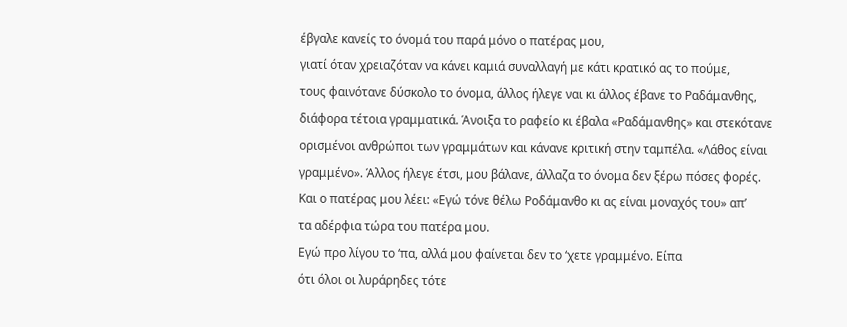έβγαλε κανείς το όνομά του παρά μόνο ο πατέρας μου,
γιατί όταν χρειαζόταν να κάνει καμιά συναλλαγή με κάτι κρατικό ας το πούμε,
τους φαινότανε δύσκολο το όνομα, άλλος ήλεγε ναι κι άλλος έβανε το Ραδάμανθης,
διάφορα τέτοια γραμματικά. Άνοιξα το ραφείο κι έβαλα «Ραδάμανθης» και στεκότανε
ορισμένοι ανθρώποι των γραμμάτων και κάνανε κριτική στην ταμπέλα. «Λάθος είναι
γραμμένο». Άλλος ήλεγε έτσι, μου βάλανε, άλλαζα το όνομα δεν ξέρω πόσες φορές.
Και ο πατέρας μου λέει: «Εγώ τόνε θέλω Ροδάμανθο κι ας είναι μοναχός του» απ’
τα αδέρφια τώρα του πατέρα μου.
Εγώ προ λίγου το ‘πα, αλλά μου φαίνεται δεν το ‘χετε γραμμένο. Είπα
ότι όλοι οι λυράρηδες τότε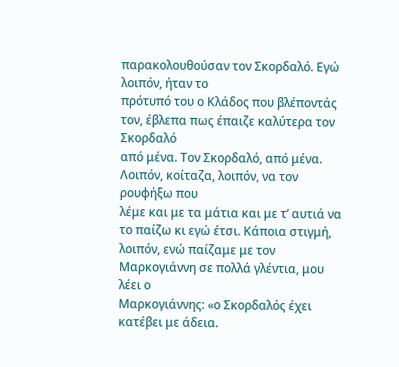παρακολουθούσαν τον Σκορδαλό. Εγώ λοιπόν, ήταν το
πρότυπό του ο Κλάδος που βλέποντάς τον, έβλεπα πως έπαιζε καλύτερα τον Σκορδαλό
από μένα. Τον Σκορδαλό, από μένα. Λοιπόν, κοίταζα, λοιπόν, να τον ρουφήξω που
λέμε και με τα μάτια και με τ’ αυτιά να το παίζω κι εγώ έτσι. Κάποια στιγμή,
λοιπόν, ενώ παίζαμε με τον Μαρκογιάννη σε πολλά γλέντια, μου λέει ο
Μαρκογιάννης: «ο Σκορδαλός έχει κατέβει με άδεια.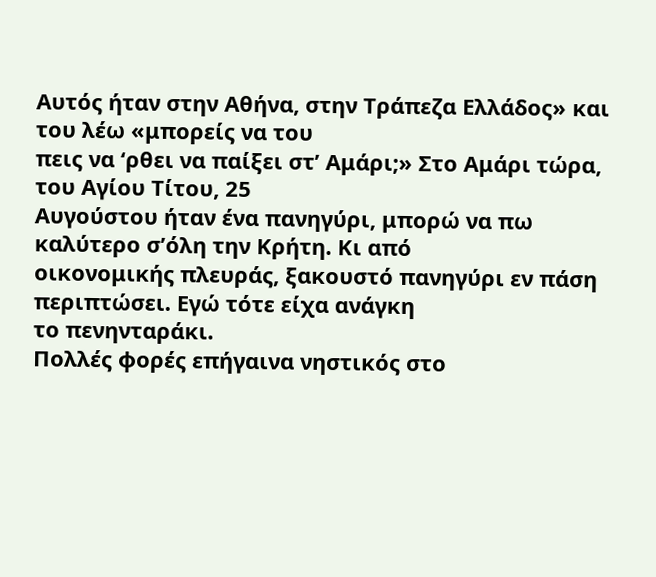Αυτός ήταν στην Αθήνα, στην Τράπεζα Ελλάδος» και του λέω «μπορείς να του
πεις να ‘ρθει να παίξει στ’ Αμάρι;» Στο Αμάρι τώρα, του Αγίου Τίτου, 25
Αυγούστου ήταν ένα πανηγύρι, μπορώ να πω καλύτερο σ’όλη την Κρήτη. Κι από
οικονομικής πλευράς, ξακουστό πανηγύρι εν πάση περιπτώσει. Εγώ τότε είχα ανάγκη
το πενηνταράκι.
Πολλές φορές επήγαινα νηστικός στο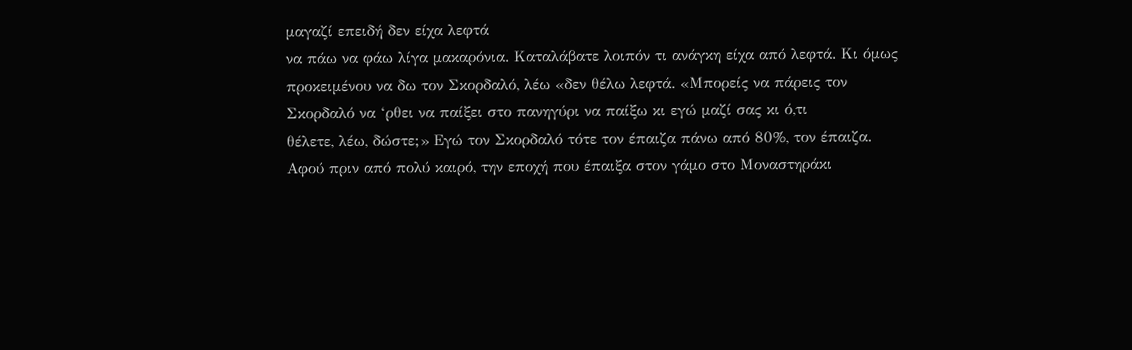μαγαζί επειδή δεν είχα λεφτά
να πάω να φάω λίγα μακαρόνια. Καταλάβατε λοιπόν τι ανάγκη είχα από λεφτά. Κι όμως
προκειμένου να δω τον Σκορδαλό, λέω «δεν θέλω λεφτά. «Μπορείς να πάρεις τον
Σκορδαλό να ‘ρθει να παίξει στο πανηγύρι να παίξω κι εγώ μαζί σας κι ό,τι
θέλετε, λέω, δώστε;» Εγώ τον Σκορδαλό τότε τον έπαιζα πάνω από 80%, τον έπαιζα.
Αφού πριν από πολύ καιρό, την εποχή που έπαιξα στον γάμο στο Μοναστηράκι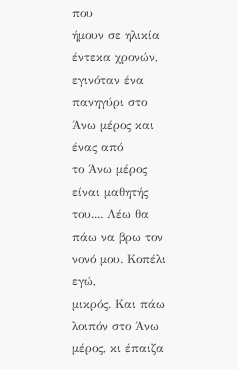που
ήμουν σε ηλικία έντεκα χρονών, εγινόταν ένα πανηγύρι στο Άνω μέρος και ένας από
το Άνω μέρος είναι μαθητής του.... Λέω θα πάω να βρω τον νονό μου. Κοπέλι εγώ,
μικρός. Και πάω λοιπόν στο Άνω μέρος, κι έπαιζα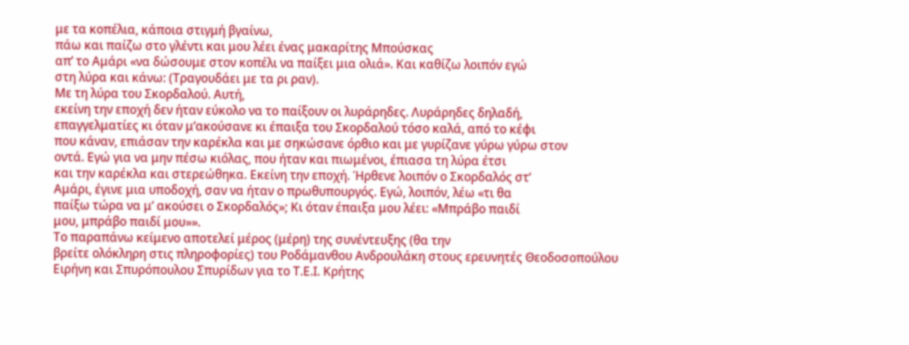με τα κοπέλια, κάποια στιγμή βγαίνω,
πάω και παίζω στο γλέντι και μου λέει ένας μακαρίτης Μπούσκας
απ’ το Αμάρι «να δώσουμε στον κοπέλι να παίξει μια ολιά». Και καθίζω λοιπόν εγώ
στη λύρα και κάνω: (Τραγουδάει με τα ρι ραν).
Με τη λύρα του Σκορδαλού. Αυτή,
εκείνη την εποχή δεν ήταν εύκολο να το παίξουν οι λυράρηδες. Λυράρηδες δηλαδή,
επαγγελματίες κι όταν μ’ακούσανε κι έπαιξα του Σκορδαλού τόσο καλά, από το κέφι
που κάναν, επιάσαν την καρέκλα και με σηκώσανε όρθιο και με γυρίζανε γύρω γύρω στον
οντά. Εγώ για να μην πέσω κιόλας, που ήταν και πιωμένοι, έπιασα τη λύρα έτσι
και την καρέκλα και στερεώθηκα. Εκείνη την εποχή. Ήρθενε λοιπόν ο Σκορδαλός στ’
Αμάρι, έγινε μια υποδοχή, σαν να ήταν ο πρωθυπουργός. Εγώ, λοιπόν, λέω «τι θα
παίξω τώρα να μ’ ακούσει ο Σκορδαλός»; Κι όταν έπαιξα μου λέει: «Μπράβο παιδί
μου, μπράβο παιδί μου»».
Το παραπάνω κείμενο αποτελεί μέρος (μέρη) της συνέντευξης (θα την
βρείτε ολόκληρη στις πληροφορίες) του Ροδάμανθου Ανδρουλάκη στους ερευνητές Θεοδοσοπούλου
Ειρήνη και Σπυρόπουλου Σπυρίδων για το Τ.Ε.Ι. Κρήτης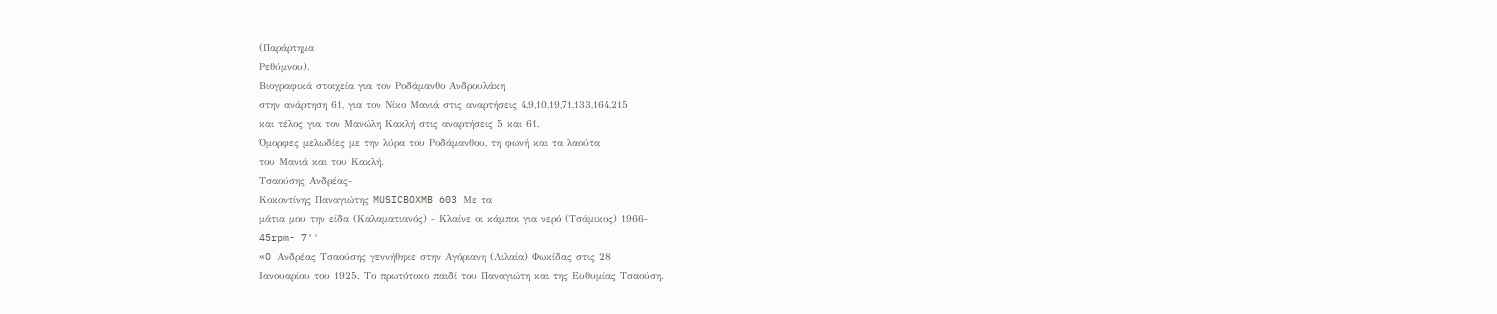(Παράρτημα
Ρεθύμνου).
Βιογραφικά στοιχεία για τον Ροδάμανθο Ανδρουλάκη
στην ανάρτηση 61, για τον Νίκο Μανιά στις αναρτήσεις 4,9,10,19,71,133,164,215
και τέλος για τον Μανώλη Κακλή στις αναρτήσεις 5 και 61.
Όμορφες μελωδίες με την λύρα του Ροδάμανθου, τη φωνή και τα λαούτα
του Μανιά και του Κακλή.
Τσαούσης Ανδρέας-
Κοκοντίνης Παναγιώτης MUSICBOXMB 603 Με τα
μάτια μου την είδα (Καλαματιανός) - Κλαίνε οι κάμποι για νερό (Τσάμικος) 1966-
45rpm- 7''
«O Ανδρέας Τσαούσης γεννήθηκε στην Αγόριανη (Λιλαία) Φωκίδας στις 28
Ιανουαρίου του 1925. Το πρωτότοκο παιδί του Παναγιώτη και της Ευθυμίας Τσαούση.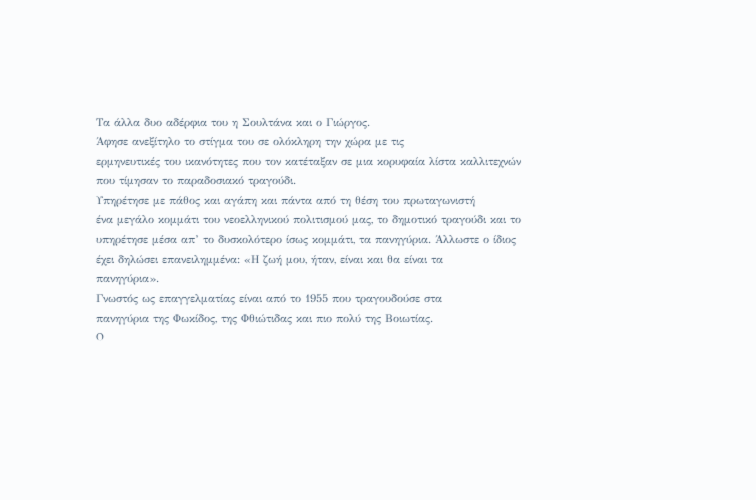Τα άλλα δυο αδέρφια του η Σουλτάνα και ο Γιώργος.
Άφησε ανεξίτηλο το στίγμα του σε ολόκληρη την χώρα με τις
ερμηνευτικές του ικανότητες που τον κατέταξαν σε μια κορυφαία λίστα καλλιτεχνών
που τίμησαν το παραδοσιακό τραγούδι.
Υπηρέτησε με πάθος και αγάπη και πάντα από τη θέση του πρωταγωνιστή
ένα μεγάλο κομμάτι του νεοελληνικού πολιτισμού μας, το δημοτικό τραγούδι και το
υπηρέτησε μέσα απ’ το δυσκολότερο ίσως κομμάτι, τα πανηγύρια. Άλλωστε ο ίδιος
έχει δηλώσει επανειλημμένα: «Η ζωή μου, ήταν, είναι και θα είναι τα
πανηγύρια».
Γνωστός ως επαγγελματίας είναι από το 1955 που τραγουδούσε στα
πανηγύρια της Φωκίδος, της Φθιώτιδας και πιο πολύ της Βοιωτίας.
O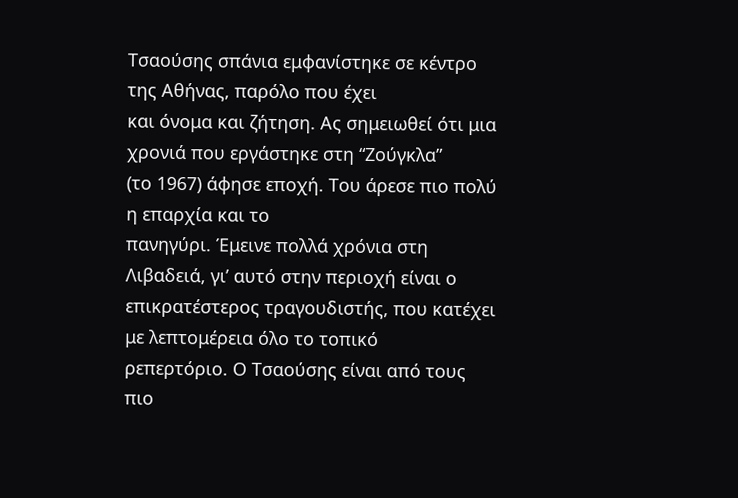Tσαούσης σπάνια εμφανίστηκε σε κέντρο της Αθήνας, παρόλο που έχει
και όνομα και ζήτηση. Ας σημειωθεί ότι μια χρονιά που εργάστηκε στη “Zούγκλα”
(το 1967) άφησε εποχή. Του άρεσε πιο πολύ η επαρχία και το
πανηγύρι. Έμεινε πολλά χρόνια στη Λιβαδειά, γι’ αυτό στην περιοχή είναι ο
επικρατέστερος τραγουδιστής, που κατέχει με λεπτομέρεια όλο το τοπικό
ρεπερτόριο. O Tσαούσης είναι από τους πιο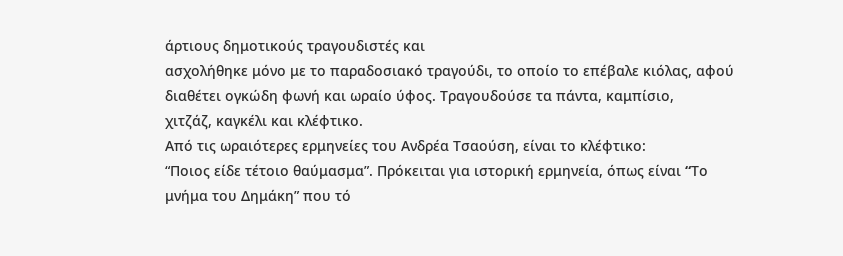άρτιους δημοτικούς τραγουδιστές και
ασχολήθηκε μόνο με το παραδοσιακό τραγούδι, το οποίο το επέβαλε κιόλας, αφού
διαθέτει ογκώδη φωνή και ωραίο ύφος. Τραγουδούσε τα πάντα, καμπίσιο,
χιτζάζ, καγκέλι και κλέφτικο.
Από τις ωραιότερες ερμηνείες του Aνδρέα Tσαούση, είναι το κλέφτικο:
“Ποιος είδε τέτοιο θαύμασμα”. Πρόκειται για ιστορική ερμηνεία, όπως είναι “Tο
μνήμα του Δημάκη” που τό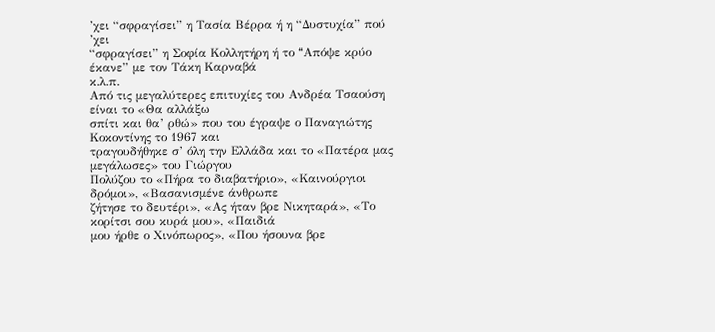’χει “σφραγίσει” η Tασία Bέρρα ή η “Δυστυχία” πού ’χει
“σφραγίσει” η Σοφία Kολλητήρη ή το “Aπόψε κρύο έκανε” με τον Tάκη Kαρναβά
κ.λ.π.
Από τις μεγαλύτερες επιτυχίες του Ανδρέα Tσαούση είναι το «Θα αλλάξω
σπίτι και θα’ ρθώ» που του έγραψε ο Παναγιώτης Kοκοντίνης το 1967 και
τραγουδήθηκε σ’ όλη την Ελλάδα και το «Πατέρα μας μεγάλωσες» του Γιώργου
Πολύζου το «Πήρα το διαβατήριο», «Καινούργιοι δρόμοι», «Βασανισμένε άνθρωπε
ζήτησε το δευτέρι», «Ας ήταν βρε Νικηταρά», «Το κορίτσι σου κυρά μου», «Παιδιά
μου ήρθε ο Χινόπωρος», «Που ήσουνα βρε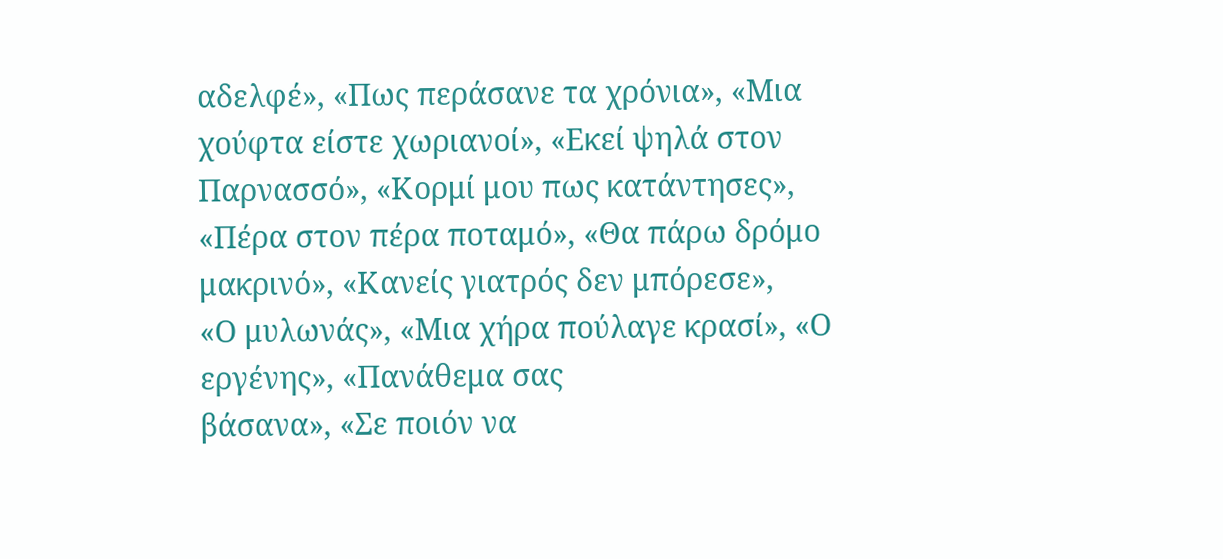αδελφέ», «Πως περάσανε τα χρόνια», «Μια
χούφτα είστε χωριανοί», «Εκεί ψηλά στον Παρνασσό», «Κορμί μου πως κατάντησες»,
«Πέρα στον πέρα ποταμό», «Θα πάρω δρόμο μακρινό», «Κανείς γιατρός δεν μπόρεσε»,
«Ο μυλωνάς», «Μια χήρα πούλαγε κρασί», «Ο εργένης», «Πανάθεμα σας
βάσανα», «Σε ποιόν να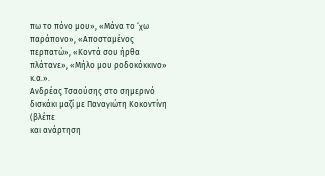πω το πόνο μου», «Μάνα το ‘χω παράπονο», «Αποσταμένος
περπατώ», «Κοντά σου ήρθα πλάτανε», «Μήλο μου ροδοκόκκινο» κ.α.».
Ανδρέας Τσαούσης στο σημερινό δισκάκι μαζί με Παναγιώτη Κοκοντίνη (βλέπε
και ανάρτηση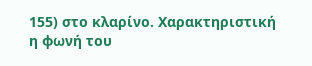155) στο κλαρίνο. Χαρακτηριστική η φωνή του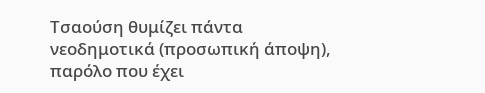Τσαούση θυμίζει πάντα
νεοδημοτικά (προσωπική άποψη), παρόλο που έχει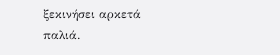ξεκινήσει αρκετά παλιά.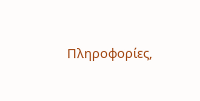Πληροφορίες,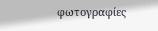φωτογραφίες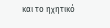και το ηχητικό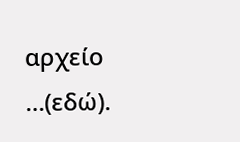αρχείο …(εδώ).